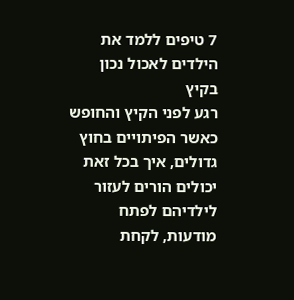7 טיפים ללמד את הילדים לאכול נכון בקיץ
רגע לפני הקיץ והחופש כאשר הפיתויים בחוץ גדולים, איך בכל זאת יכולים הורים לעזור לילדיהם לפתח מודעות, לקחת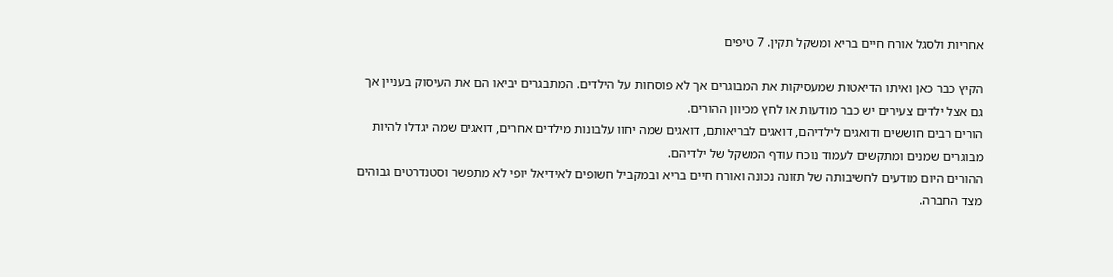אחריות ולסגל אורח חיים בריא ומשקל תקין. 7 טיפים

הקיץ כבר כאן ואיתו הדיאטות שמעסיקות את המבוגרים אך לא פוסחות על הילדים. המתבגרים יביאו הם את העיסוק בעניין אך גם אצל ילדים צעירים יש כבר מודעות או לחץ מכיוון ההורים.
הורים רבים חוששים ודואגים לילדיהם, דואגים לבריאותם, דואגים שמה יחוו עלבונות מילדים אחרים, דואגים שמה יגדלו להיות מבוגרים שמנים ומתקשים לעמוד נוכח עודף המשקל של ילדיהם.
ההורים היום מודעים לחשיבותה של תזונה נכונה ואורח חיים בריא ובמקביל חשופים לאידיאל יופי לא מתפשר וסטנדרטים גבוהים מצד החברה.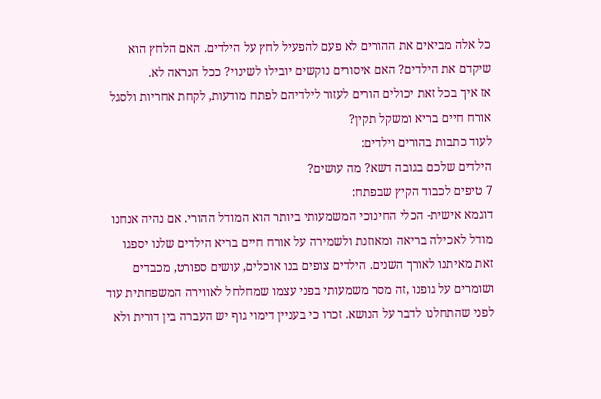כל אלה מביאים את ההורים לא פעם להפעיל לחץ על הילדים. האם הלחץ הוא שיקדם את הילדים? האם איסורים נוקשים יובילו לשינוי? ככל הנראה לא.
אז איך בכל זאת יכולים הורים לעזור לילדיהם לפתח מודעות, לקחת אחריות ולסגל אורח חיים בריא ומשקל תקין?
לעוד כתבות בהורים וילדים:
הילדים שלכם בגובה דשא? מה עושים?
7 טיפים לכבוד הקיץ שבפתח:
דוגמא אישית- הכלי החינוכי המשמעותי ביותר הוא המודל ההורי. אם נהיה אנחנו מודל לאכילה בריאה ומאוזנת ולשמירה על אורח חיים בריא הילדים שלנו יספגו זאת מאיתנו לאורך השנים. הילדים צופים בנו אוכלים, עושים ספורט, מכבדים ושומרים על גופנו ,זה מסר משמעותי בפני עצמו שמחלחל לאווירה המשפחתית עוד לפני שהתחלנו לדבר על הנושא. זכרו כי בעניין דימוי גוף יש העברה בין דורית ולא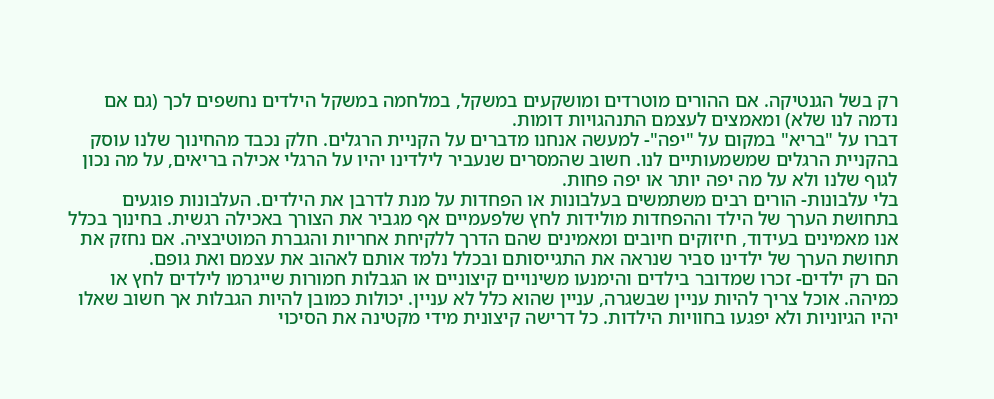רק בשל הגנטיקה. אם ההורים מוטרדים ומושקעים במשקל, במלחמה במשקל הילדים נחשפים לכך (גם אם נדמה לנו שלא) ומאמצים לעצמם התנהגויות דומות.
דברו על "בריא" במקום על "יפה"- למעשה אנחנו מדברים על הקניית הרגלים. חלק נכבד מהחינוך שלנו עוסק בהקניית הרגלים שמשמעותיים לנו. חשוב שהמסרים שנעביר לילדינו יהיו על הרגלי אכילה בריאים, על מה נכון לגוף שלנו ולא על מה יפה יותר או יפה פחות.
בלי עלבונות- הורים רבים משתמשים בעלבונות או הפחדות על מנת לדרבן את הילדים. העלבונות פוגעים בתחושת הערך של הילד וההפחדות מולידות לחץ שלפעמיים אף מגביר את הצורך באכילה רגשית. בחינוך בכלל אנו מאמינים בעידוד, חיזוקים חיובים ומאמינים שהם הדרך ללקיחת אחריות והגברת המוטיבציה. אם נחזק את תחושת הערך של ילדינו סביר שנראה את התגייסותם ובכלל נלמד אותם לאהוב את עצמם ואת גופם.
הם רק ילדים- זכרו שמדובר בילדים והימנעו משינויים קיצוניים או הגבלות חמורות שייגרמו לילדים לחץ או כמיהה. אוכל צריך להיות עניין שבשגרה, עניין שהוא כלל לא עניין. יכולות כמובן להיות הגבלות אך חשוב שאלו יהיו הגיוניות ולא יפגעו בחוויות הילדות. כל דרישה קיצונית מידי מקטינה את הסיכוי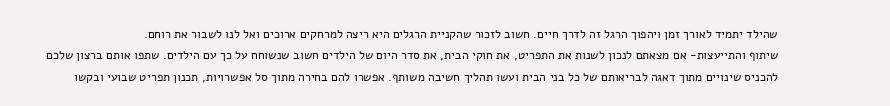שהילד יתמיד לאורך זמן ויהפוך הרגל זה לדרך חיים. חשוב לזכור שהקניית הרגלים היא ריצה למרחקים ארוכים ואל לנו לשבור את רוחם.
שיתוף והתייעצות- אם מצאתם לנכון לשנות את התפריט, את חוקי הבית, את סדר היום של הילדים חשוב שנשוחח על כך עם הילדים. שתפו אותם ברצון שלכם להכניס שינויים מתוך דאגה לבריאותם של כל בני הבית ועשו תהליך חשיבה משותף. אפשרו להם בחירה מתוך סל אפשרויות, תכנון תפריט שבועי ובקשו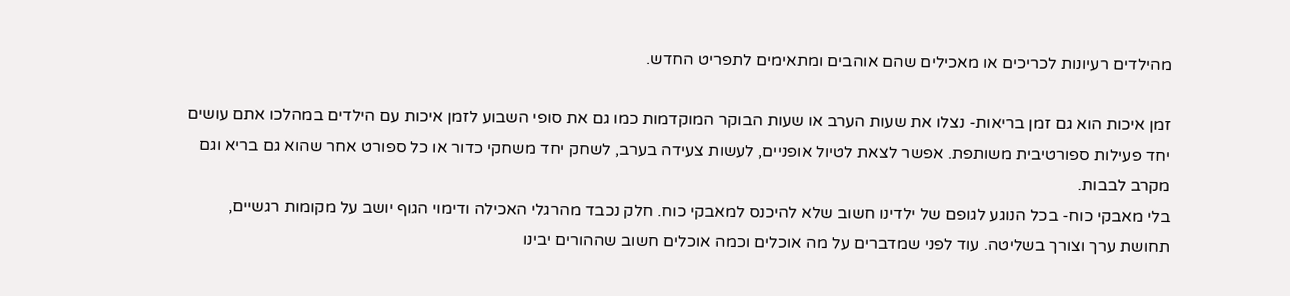מהילדים רעיונות לכריכים או מאכילים שהם אוהבים ומתאימים לתפריט החדש.

זמן איכות הוא גם זמן בריאות- נצלו את שעות הערב או שעות הבוקר המוקדמות כמו גם את סופי השבוע לזמן איכות עם הילדים במהלכו אתם עושים יחד פעילות ספורטיבית משותפת. אפשר לצאת לטיול אופניים, לעשות צעידה בערב, לשחק יחד משחקי כדור או כל ספורט אחר שהוא גם בריא וגם מקרב לבבות.
בלי מאבקי כוח- בכל הנוגע לגופם של ילדינו חשוב שלא להיכנס למאבקי כוח. חלק נכבד מהרגלי האכילה ודימוי הגוף יושב על מקומות רגשיים, תחושת ערך וצורך בשליטה. עוד לפני שמדברים על מה אוכלים וכמה אוכלים חשוב שההורים יבינו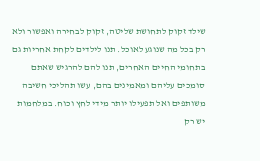שילד זקוק לתחושת שליטה, זקוק לבחירה ואפשור ולא רק בכל מה שנוגע לאוכל. תנו לילדים לקחת אחריות גם בתחומי החיים האחרים, תנו להם להרגיש שאתם סומכים עליהם ומאמינים בהם, עשו תהליכי חשיבה משותפים ואל תפעילו יותר מידי לחץ וכוח. במלחמות יש רק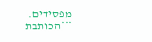מפסידים.
***הכותבת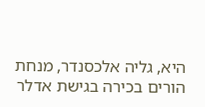היא, גליה אלכסנדר, מנחת הורים בכירה בגישת אדלר